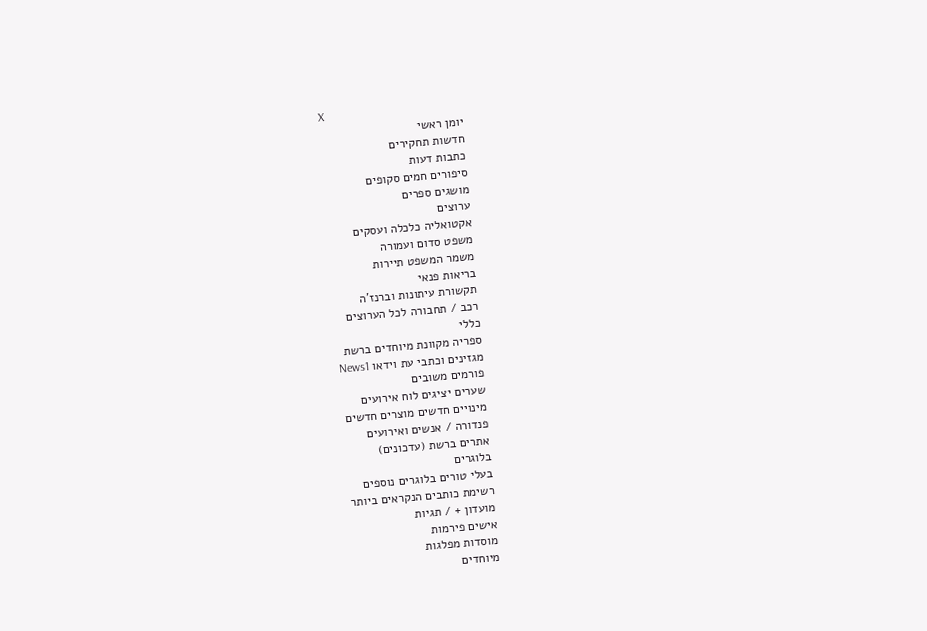X
יומן ראשי
חדשות תחקירים
כתבות דעות
סיפורים חמים סקופים
מושגים ספרים
ערוצים
אקטואליה כלכלה ועסקים
משפט סדום ועמורה
משמר המשפט תיירות
בריאות פנאי
תקשורת עיתונות וברנז'ה
רכב / תחבורה לכל הערוצים
כללי
ספריה מקוונת מיוחדים ברשת
מגזינים וכתבי עת וידאו News1
פורמים משובים
שערים יציגים לוח אירועים
מינויים חדשים מוצרים חדשים
פנדורה / אנשים ואירועים
אתרים ברשת (עדכונים)
בלוגרים
בעלי טורים בלוגרים נוספים
רשימת כותבים הנקראים ביותר
מועדון + / תגיות
אישים פירמות
מוסדות מפלגות
מיוחדים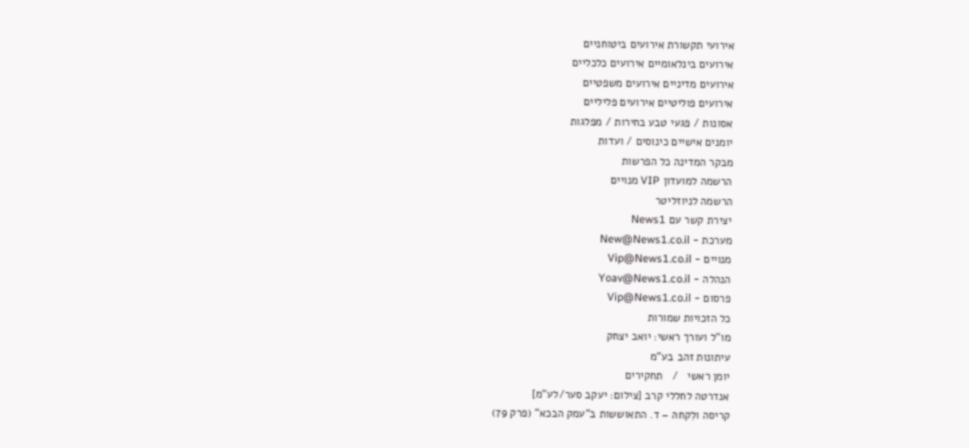אירועי תקשורת אירועים ביטוחניים
אירועים בינלאומיים אירועים כלכליים
אירועים מדיניים אירועים משפטיים
אירועים פוליטיים אירועים פליליים
אסונות / פגעי טבע בחירות / מפלגות
יומנים אישיים כינוסים / ועדות
מבקר המדינה כל הפרשות
הרשמה למועדון VIP מנויים
הרשמה לניוזליטר
יצירת קשר עם News1
מערכת - New@News1.co.il
מנויים - Vip@News1.co.il
הנהלה - Yoav@News1.co.il
פרסום - Vip@News1.co.il
כל הזכויות שמורות
מו"ל ועורך ראשי: יואב יצחק
עיתונות זהב בע"מ
יומן ראשי   /   תחקירים
אנדרטה לחללי קרב [צילום: יעקב סער/לע"מ]
קריסה ולִקחהּ – ד. התאוששות ב"עמק הבכא" (פרק 79)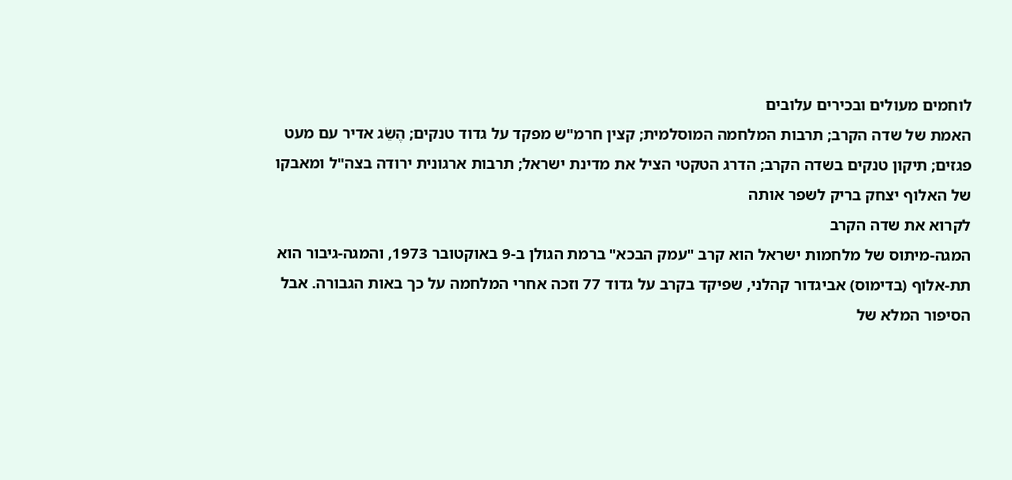לוחמים מעולים ובכירים עלובים
האמת של שדה הקרב; תרבות המלחמה המוסלמית; קצין חרמ"ש מפקד על גדוד טנקים; הֶשֵׂג אדיר עם מעט פגזים; תיקון טנקים בשדה הקרב; הדרג הטקטי הציל את מדינת ישראל; תרבות ארגונית ירודה בצה"ל ומאבקו של האלוף יצחק בריק לשפר אותה
לקרוא את שדה הקרב
המגה-מיתוס של מלחמות ישראל הוא קרב "עמק הבכא" ברמת הגולן ב-9 באוקטובר 1973, והמגה-גיבור הוא תת-אלוף (בדימוס) אביגדור קהלני, שפיקד בקרב על גדוד 77 וזכה אחרי המלחמה על כך באות הגבורה. אבל הסיפור המלא של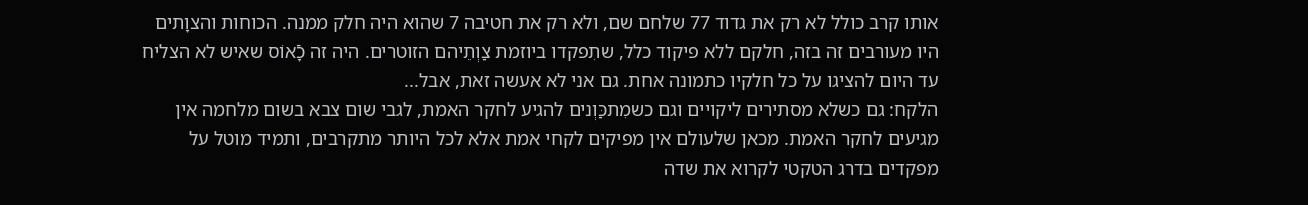אותו קרב כולל לא רק את גדוד 77 שלחם שם, ולא רק את חטיבה 7 שהוא היה חלק ממנה. הכוחות והצוָתים היו מעורבים זה בזה, חלקם ללא פיקוד כלל, שתִפקדו ביוזמת צַוְתֵיהם הזוטרים. היה זה כָֿאוֹס שאיש לא הצליח עד היום להציגו על כל חלקיו כתמונה אחת. גם אני לא אעשה זאת, אבל...
הלקח: גם כשלא מסתירים ליקויים וגם כשמִתכַּוְנים להגיע לחקר האמת, לגבי שום צבא בשום מלחמה אין מגיעים לחקר האמת. מכאן שלעולם אין מפיקים לקחי אמת אלא לכל היותר מתקרבים, ותמיד מוטל על מפקדים בדרג הטקטי לקרוא את שדה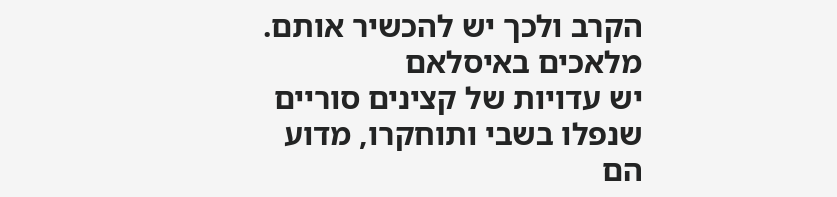הקרב ולכך יש להכשיר אותם.
מלאכים באיסלאם
יש עדויות של קצינים סוריים שנפלו בשבי ותוחקרו, מדוע הם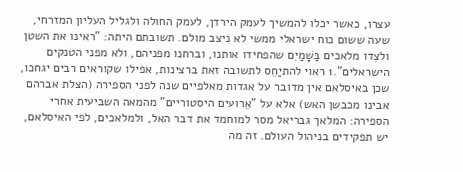עצרו, כאשר יכלו להמשיך לעמק הירדן, לעמק החולה ולגליל העליון המזרחי, שעה ששום כוח ישראלי ממשי לא ניצב מולם. תשובתם היתה: "ראינו את השטן ולצִדו מלאכים בַּשָׁמַיִם שהפחידו אותנו, וברחנו מפניהם, ולא מפני הטנקים הישראלים".1 ראוי להתיַחֵס לתשובה זאת ברצינות, אפילו שקוראים רבים יגחכו, שכן באיסלאם אין מדובר על אגדות מאלפיים שנה לפני הספירה (הצלת אברהם אבינו מכבשן האש) אלא על "אֵרועים היסטוריים" מהמאה השביעית אחרי הספירה: המלאך גבריאל מסר למוחמד את דבר האל, ולמלאכים, לפי האיסלאם, יש תפקידים בניהול העולם. זה מה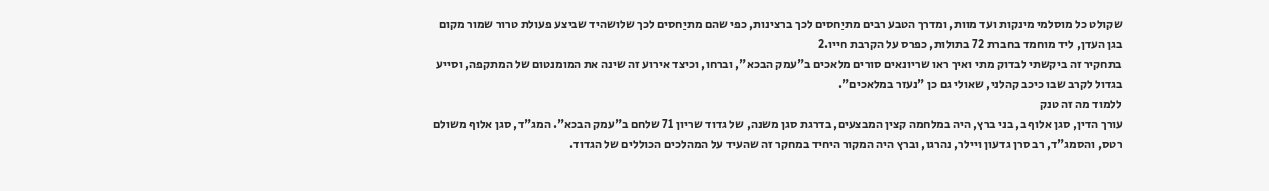שקולט כל מוסלמי מינקות ועד מוות, ומדרך הטבע רבים מתיַחסים לכך ברצינות, כפי שהם מתיַחסים לכך שלושהיד שביצע פעולת טרור שמור מקום בגן העדן, ליד מוחמד בחברת 72 בתולות, כפרס על הקרבת חייו.2
בתחקיר זה ביקשתי לבדוק מתי ואיך ראו שריונאים סורים מלאכים ב"עמק הבכא", וברחו, וכיצד אירוע זה שינה את המומנטום של המתקפה, וסייע בגדול לקרב שבו כיכב קהלני, שאולי גם כן "נעזר במלאכים".
ללמוד מה זה טנק
עורך הדין, סגן אלוף ב, בני ברץ, היה במלחמה קצין המבצעים, בדרגת סגן משנה, של גדוד שריון 71 שלחם ב"עמק הבכא". המג"ד, סגן אלוף משולם רטס, והסמג"ד, רב סרן גדעון ויילר, נהרגו, וברץ היה המקור היחיד במחקר זה שהעיד על המהלכים הכוללים של הגדוד.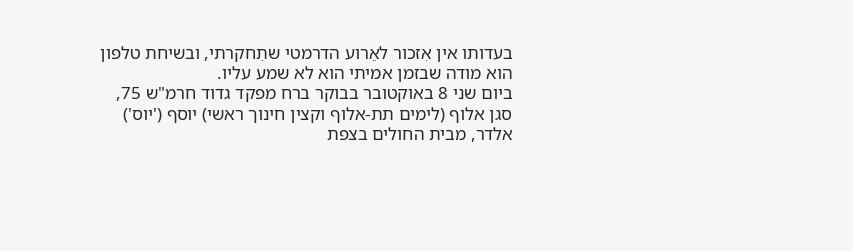בעדותו אין אִזכור לאֵרוע הדרמטי שתִחקרתי, ובשיחת טלפון הוא מודה שבזמן אמיתי הוא לא שמע עליו.
ביום שני 8 באוקטובר בבוקר ברח מפקד גדוד חרמ"ש 75, סגן אלוף (לימים תת-אלוף וקצין חינוך ראשי) יוסף ('יוס') אלדר, מבית החולים בצפת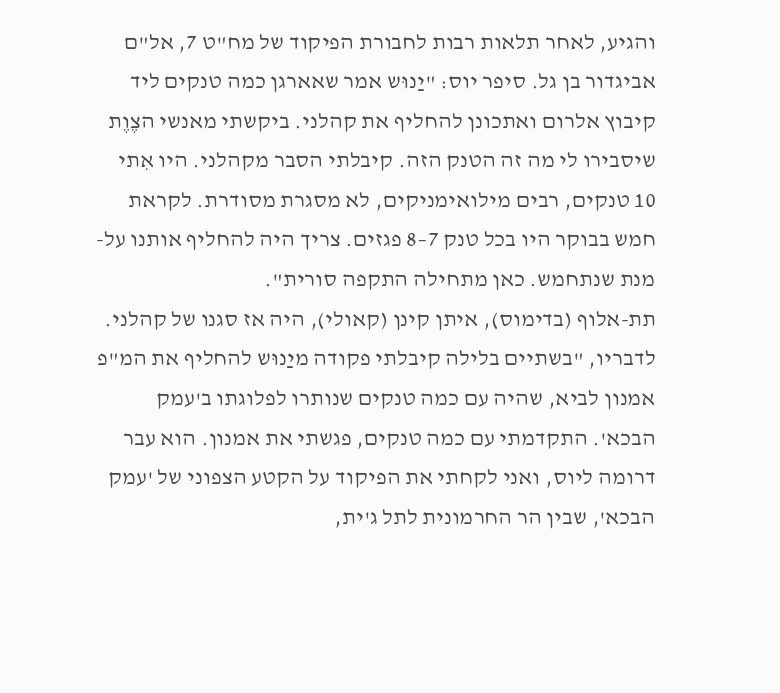והגיע, לאחר תלאות רבות לחבורת הפיקוד של מח"ט 7, אל"ם אביגדור בן גל. סיפר יוס: "יַנוּש אמר שאארגן כמה טנקים ליד קיבוץ אלרום ואתכונן להחליף את קהלני. ביקשתי מאנשי הצֶוֶת שיסבירו לי מה זה הטנק הזה. קיבלתי הסבר מקהלני. היו אִתי 10 טנקים, רבים מילואימניקים, לא מסגרת מסודרת. לקראת חמש בבוקר היו בכל טנק 7–8 פגזים. צריך היה להחליף אותנו על-מנת שנתחמש. כאן מתחילה התקפה סורית".
תת-אלוף (בדימוס), איתן קינן (קאולי), היה אז סגנו של קהלני. לדבריו, "בשתיים בלילה קיבלתי פקודה מיַנוּש להחליף את המ"פ אמנון לביא, שהיה עם כמה טנקים שנותרו לפלוגתו ב'עמק הבכא'. התקדמתי עם כמה טנקים, פגשתי את אמנון. הוא עבר דרומה ליוס, ואני לקחתי את הפיקוד על הקטע הצפוני של 'עמק הבכא', שבין הר החרמונית לתל ג'ית,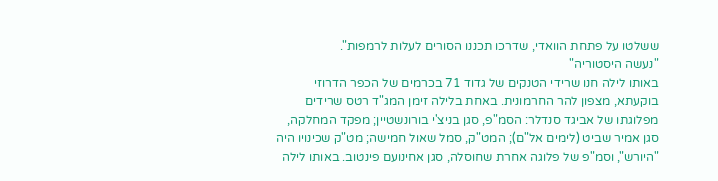ששלטו על פתחת הוואדי, שדרכו תכננו הסורים לעלות לרמפות".
"נעשה היסטוריה"
באותו לילה חנו שרידי הטנקים של גדוד 71 בכרמים של הכפר הדרוזי בוקעתא, מצפון להר החרמונית. באחת בלילה זימן המג"ד רטס שרידים מפלוגתו של אביגד סנדלר: הסמ"פ, סגן בניצ'י בורונשטיין; מפקד המחלקה, סגן אמיר שביט (לימים אל"ם); המט"ק, סמל שאול חמישה; מט"ק שכינויו היה "היורש", וסמ"פ של פלוגה אחרת שחוסלה, סגן אחינועם פינטוב. באותו לילה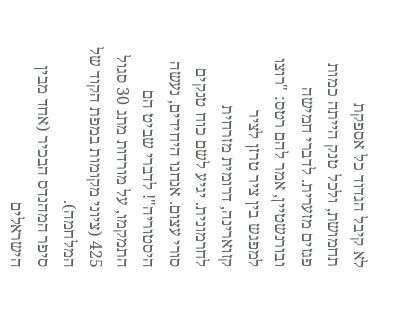לא קיבל הגדוד כל אספקת תחמושת, ולכל טנק הייתה כמות פגזים מזערית. לדברי חמישה ובורנשטיין, אמר להם רטס: "רוצו למפגש בין ציר טרזן לציר קזוארינה, דרומית מזרחית לחרמונית. יגיע לשם כוח טנקים סורי עצום. אנחנו היחידים, נעשה היסטוריה"! לדברי שביט הם התמקמו, על מורדות מתג 30 סגול 425 (ציוני מקומות במפת הקוד של המלחמה).
סיפר המהנדס הבכיר (אחד מבין הישראלים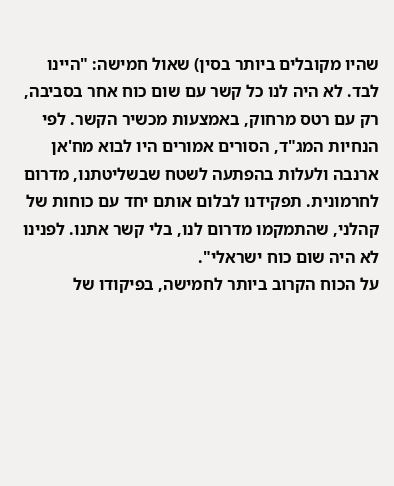שהיו מקובלים ביותר בסין) שאול חמישה: "היינו לבד. לא היה לנו כל קשר עם שום כוח אחר בסביבה, רק עם רטס מרחוק, באמצעות מכשיר הקשר. לפי הנחיות המג"ד, הסורים אמורים היו לבוא מח'אן ארנבה ולעלות בהפתעה לשטח שבשליטתנו, מדרום לחרמונית. תפקידנו לבלום אותם יחד עם כוחות של קהלני, שהתמקמו מדרום לנו, בלי קשר אתנו. לפנינו לא היה שום כוח ישראלי".
על הכוח הקרוב ביותר לחמישה, בפיקודו של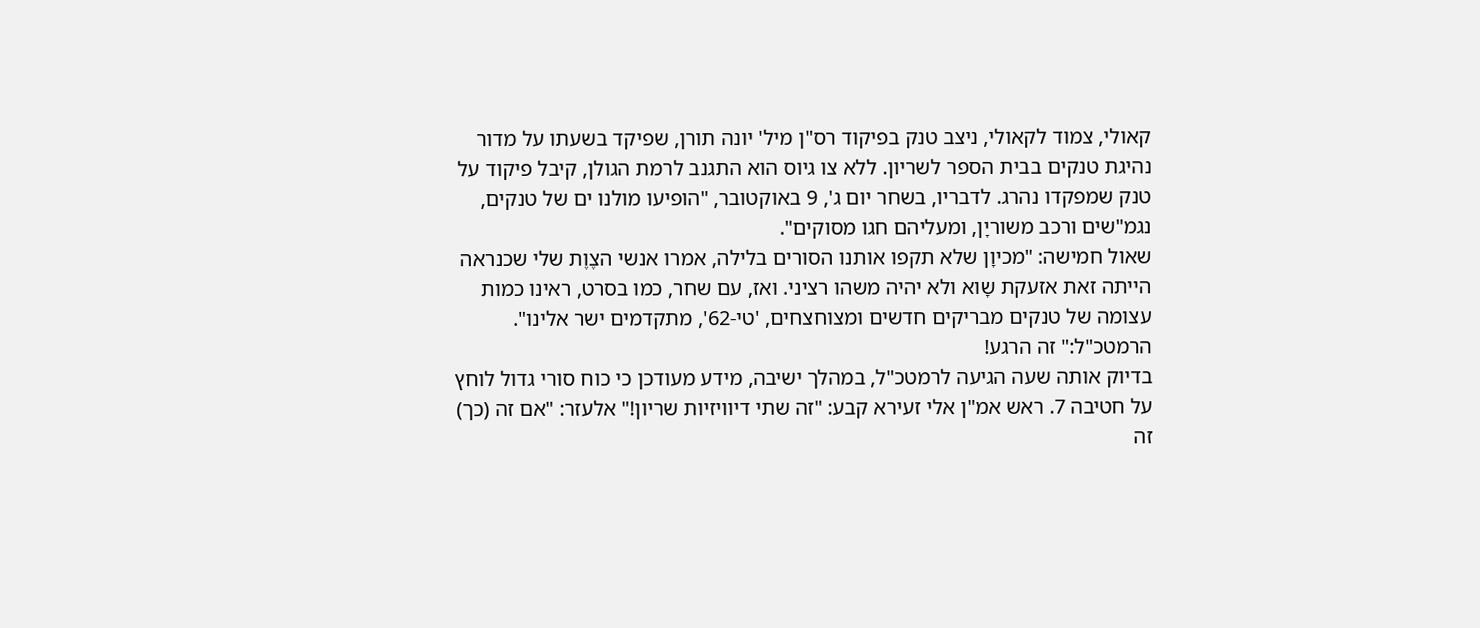קאולי, צמוד לקאולי, ניצב טנק בפיקוד רס"ן מיל' יונה תורן, שפיקד בשעתו על מדור נהיגת טנקים בבית הספר לשריון. ללא צו גיוס הוא התגנב לרמת הגולן, קיבל פיקוד על טנק שמפקדו נהרג. לדבריו, בשחר יום ג', 9 באוקטובר, "הופיעו מולנו ים של טנקים, נגמ"שים ורכב משוריָן, ומעליהם חגו מסוקים".
שאול חמישה: "מכיוָן שלא תקפו אותנו הסורים בלילה, אמרו אנשי הצֶוֶת שלי שכנראה הייתה זאת אזעקת שָוא ולא יהיה משהו רציני. ואז, עם שחר, כמו בסרט, ראינו כמות עצומה של טנקים מבריקים חדשים ומצוחצחים, 'טי-62', מתקדמים ישר אלינו".
הרמטכ"ל:" זה הרגע!
בדיוק אותה שעה הגיעה לרמטכ"ל, במהלך ישיבה, מידע מעודכן כי כוח סורי גדול לוחץ על חטיבה 7. ראש אמ"ן אלי זעירא קבע: "זה שתי דיוויזיות שריון!" אלעזר: "אם זה (כך) זה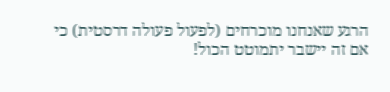הרגע שאנחנו מוכרחים (לפעול פעולה דרסטית) כי אם זה יישבר יתמוטט הכול!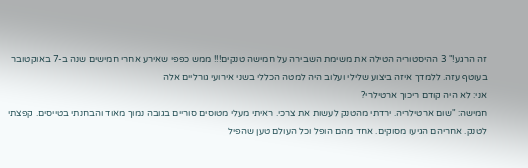זה הרגע!" 3 ההיסטוריה הטילה את משימת השבירה על חמישה טנקים!!! ממש כפפי שאירע אחרי חמישים שנה ב-7 באוקטובר בעוטף עזה. ללמדך איזה ביצוע שלילי ועלוב היה למטה הכללי בשני אירועי גורליים אלה
אני: לא היה קודם ריכוך ארטילרי?
חמישה: "שום ארטילריה. ירדתי מהטנק לעשות את צרכי. ראיתי מעלי מטוסים סוריים בגובה נמוך מאוד והבחנתי בטייסים. קפצתי לטנק. אחריהם הגיעו מסוקים. אחד מהם הופל וכל העולם טען שהפיל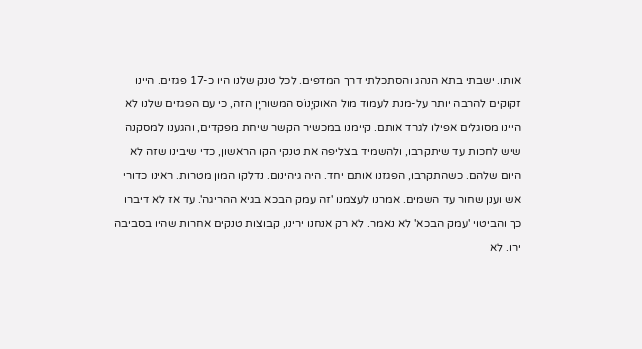אותו. ישבתי בתא הנהג והסתכלתי דרך המדפים. לכל טנק שלנו היו כ-17 פגזים. היינו זקוקים להרבה יותר על-מנת לעמוד מול האוקיָנוֹס המשוריָן הזה, כי עם הפגזים שלנו לא היינו מסוגלים אפילו לגרד אותם. קיימנו במכשיר הקשר שיחת מפקדים, והגענו למסקנה שיש לחכות עד שיתקרבו, ולהשמיד בצליפה את טנקי הקו הראשון, כדי שיבינו שזה לא היום שלהם. כשהתקרבו, הפגזנו אותם יחד. היה גיהינום. נדלקו המון מטרות. ראינו כדורי אש וענן שחור עד השמים. אמרנו לעצמנו 'זה עמק הבכא בגיא ההריגה'. עד אז לא דיברו כך והביטוי 'עמק הבכא' לא נאמר. לא רק אנחנו ירינו, קבוצות טנקים אחרות שהיו בסביבה ירו. לא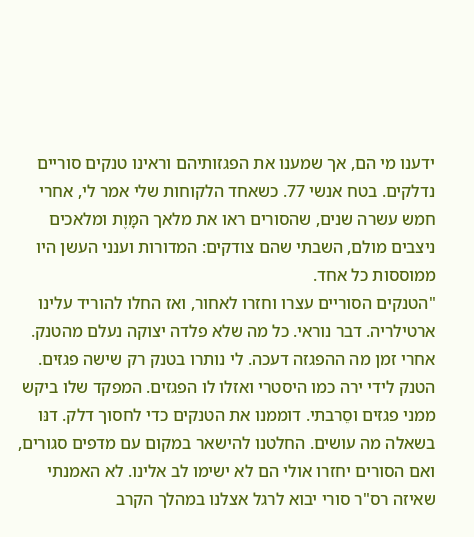ידענו מי הם, אך שמענו את הפגזותיהם וראינו טנקים סוריים נדלקים. בטח אנשי 77. כשאחד הלקוחות שלי אמר לי, אחרי חמש עשרה שנים, שהסורים ראו את מלאך המָּוֶת ומלאכים ניצבים מולם, השבתי שהם צודקים: המדורות וענני העשן היו ממוססות כל אחד.
"הטנקים הסוריים עצרו וחזרו לאחור, ואז החלו להוריד עלינו ארטילריה. דבר נוראי. כל מה שלא פלדה יצוקה נעלם מהטנק. אחרי זמן מה ההפגזה דעכה. לי נותרו בטנק רק שישה פגזים. הטנק לידי ירה כמו היסטרי ואזלו לו הפגזים. המפקד שלו ביקש ממני פגזים וסֵרבתי. דוממנו את הטנקים כדי לחסוך דלק. דנּו בשאלה מה עושים. החלטנו להישאר במקום עם מדפים סגורים, ואם הסורים יחזרו אולי הם לא ישימו לב אלינו. לא האמנתי שאיזה רס"ר סורי יבוא לרגל אצלנו במהלך הקרב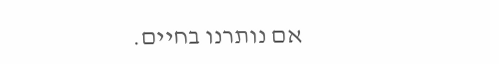אם נותרנו בחיים.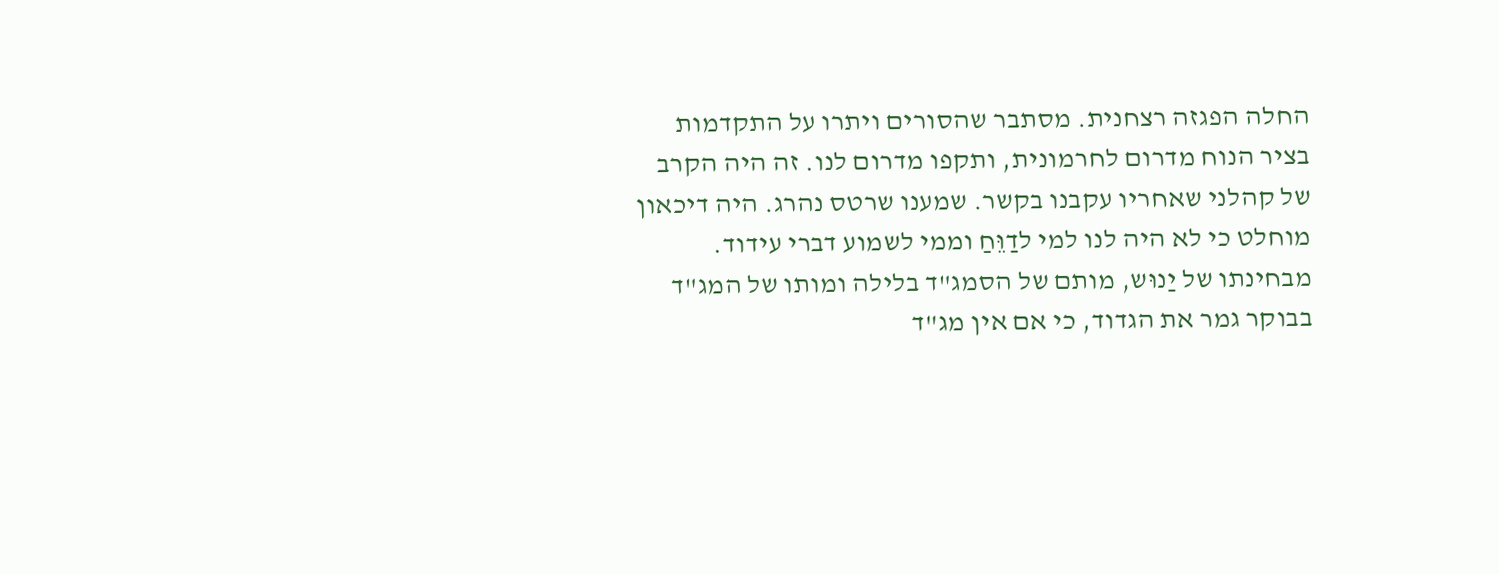החלה הפגזה רצחנית. מסתבר שהסורים ויתרו על התקדמות בציר הנוח מדרום לחרמונית, ותקפו מדרום לנו. זה היה הקרב של קהלני שאחריו עקבנו בקשר. שמענו שרטס נהרג. היה דיכאון מוחלט כי לא היה לנו למי לדַוֵּחַ וממי לשמוע דברי עידוד. מבחינתו של יַנוּש, מותם של הסמג"ד בלילה ומותו של המג"ד בבוקר גמר את הגדוד, כי אם אין מג"ד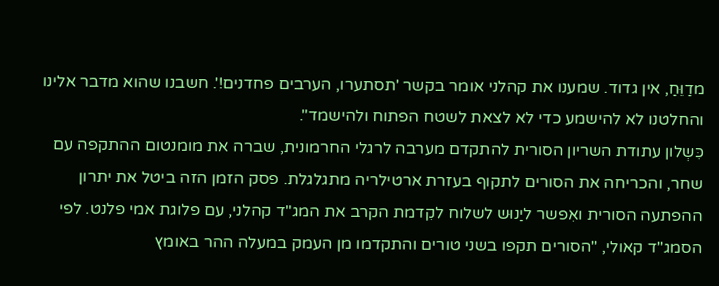מדַוֵּחַ, אין גדוד. שמענו את קהלני אומר בקשר 'תסתערו, הערבים פחדנים!'. חשבנו שהוא מדבר אלינו והחלטנו לא להישמע כדי לא לצאת לשטח הפתוח ולהישמד".
כִּשְלון עתודת השריון הסורית להתקדם מערבה לרגלי החרמונית, שברה את מומנטום ההתקפה עם שחר, והכריחה את הסורים לתקוף בעזרת ארטילריה מתגלגלת. פסק הזמן הזה ביטל את יתרון ההפתעה הסורית ואִפשר ליַנוּש לשלוח לקִדמת הקרב את המג"ד קהלני, עם פלוגת אמי פלנט. לפי הסמג"ד קאולי, "הסורים תקפו בשני טורים והתקדמו מן העמק במעלה ההר באומץ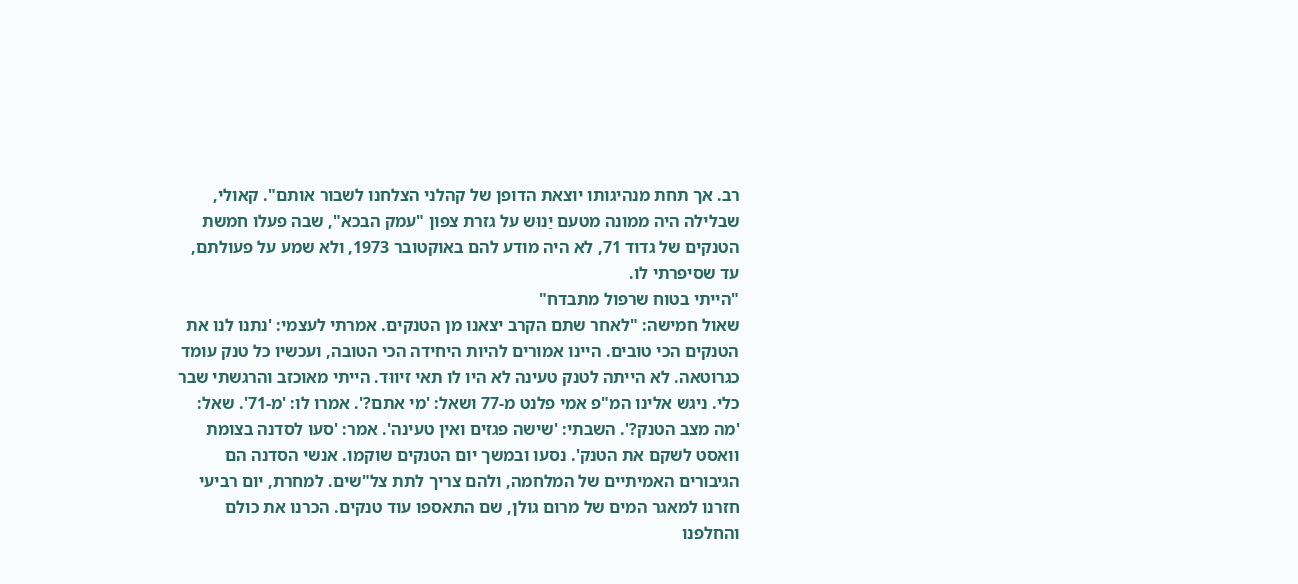רב. אך תחת מנהיגותו יוצאת הדופן של קהלני הצלחנו לשבור אותם". קאולי, שבלילה היה ממונה מטעם יַנוּש על גזרת צפון "עמק הבכא", שבה פעלו חמשת הטנקים של גדוד 71, לא היה מודע להם באוקטובר 1973, ולא שמע על פעולתם, עד שסיפרתי לו.
"הייתי בטוח שרפול מתבדח"
שאול חמישה: "לאחר שתם הקרב יצאנו מן הטנקים. אמרתי לעצמי: 'נתנו לנו את הטנקים הכי טובים. היינו אמורים להיות היחידה הכי הטובה, ועכשיו כל טנק עומד כגרוטאה. לא הייתה לטנק טעינה לא היו לו תאי זיווּד. הייתי מאוכזב והרגשתי שבר כלי. ניגש אלינו המ"פ אמי פלנט מ-77 ושאל: 'מי אתם?'. אמרו לו: 'מ-71'. שאל: 'מה מצב הטנק?'. השבתי: 'שישה פגזים ואין טעינה'. אמר: 'סעו לסדנה בצומת וואסט לשקם את הטנק'. נסעו ובמשך יום הטנקים שוקמו. אנשי הסדנה הם הגיבורים האמיתיים של המלחמה, ולהם צריך לתת צל"שים. למחרת, יום רביעי חזרנו למאגר המים של מרום גולן, שם התאספו עוד טנקים. הכרנו את כולם והחלפנו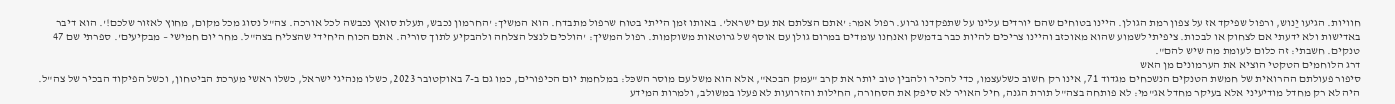חוויות. הגיעו יַנוש, ורפול שפיקד אז על צפון רמת הגולן. היינו בטוחים שהם יורדים עלינו על שתפקדנו גרוע. רפול אמר: 'אתם הצלתם את עם ישראל'. באותו זמן הייתי בטוח שרפול מתבדח. הוא המשיך: 'החרמון נכבש, תעלת סואץ נכבשה לכל אורכה. צה"ל נסוג מכל מקום, מחוץ לאזור שלכם!'. הוא דיבר באדישות ולא ידעתי אם לצחוק או לבכות. ציפיתי לשמוע שהוא מאוכזב והיינו צריכים להיות כבר בדמשק ואנחנו עומדים במרום גולן עם אוסף של גרוטאות משוקמות. רפול המשיך: 'הולכים לנצל הצלחה ולהבקיע לתוך סוריה. אתם הכוח היחידי שהצליח בצה"ל. מחר יום חמישי – מבקיעים'. ספרתי שם 47 טנקים. חשבתי: זה כלום לעומת מה שיש להם".
דרג הלוחמים הטקטי הוציא את הערמונים מן האש
סיפור פעולתם ההרואית של חמשת הטנקים הנשכחים מגדוד 71, אינו רק חשוב כשלעצמו, כדי להכיר ולהבין טוב יותר את קרב "עמק הבכא", אלא הוא משל עם מוסר השכּל: במלחמת יום הכיפורים, כמו גם ב-7 באוקטובר 2023, כשלו מנהיגי ישראל, כשלו ראשי מערכת הביטחון, וכשל הפיקוד הבכיר של צה"ל. היה לא רק מחדל מודיעיני אלא בעיקר מחדל אג"מי: לא פותחה בצה"ל תורת הגנה, חיל האויר לא סיפק את הסחורה, החילות והזרועות לא פעלו במשולב, ולמרות המידע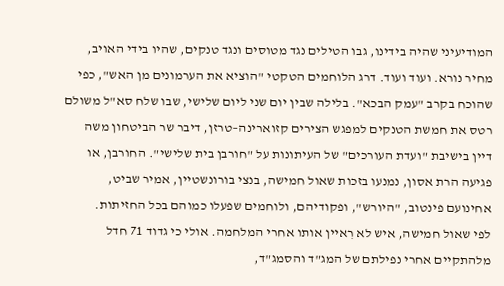המודיעיני שהיה בידינו, גבו הטילים נגד מטוסים ונגד טנקים, שהיו בידי האויב, מחיר נורא. ועוד ועוד. דרג הלוחמים הטקטי "הוציא את הערמונים מן האש", כפי שהוכח בקרב "עמק הבכא". בלילה שבין יום שני ליום שלישי, שבו שלח סא"ל משולם רטס את חמשת הטנקים למפגש הצירים קזוארינה–טרזן, דיבר שר הביטחון משה דיין בישיבת "ועדת העורכים" של העיתונות על "חורבן בית שלישי". החורבן, או פגיעה הרת אסון, נמנעו בזכות שאול חמישה, בנצי בורונשטיין, אמיר שביט, אחינועם פינטוב, "היורש", ופקודיהם, ולוחמים שפעלו כמוהם בכל החזיתות.
לפי שאול חמישה, איש לא רִאיין אותו אחרי המלחמה. אולי כי גדוד 71 חדל מלהתקיים אחרי נפילתם של המג"ד והסמג"ד,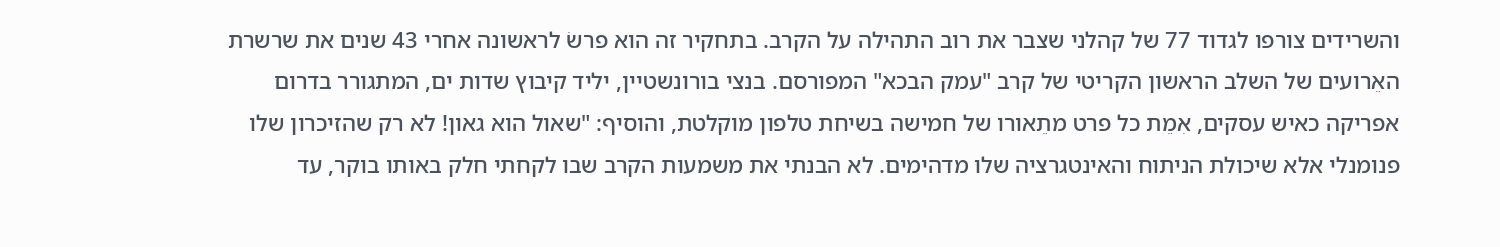והשרידים צורפו לגדוד 77 של קהלני שצבר את רוב התהילה על הקרב. בתחקיר זה הוא פרשׂ לראשונה אחרי 43 שנים את שרשרת האֵרועים של השלב הראשון הקריטי של קרב "עמק הבכא" המפורסם. בנצי בורונשטיין, יליד קיבוץ שדות ים, המתגורר בדרום אפריקה כאיש עסקים, אִמֵת כל פרט מתֵאורו של חמישה בשיחת טלפון מוקלטת, והוסיף: "שאול הוא גאון! לא רק שהזיכרון שלו פנומנלי אלא שיכולת הניתוח והאינטגרציה שלו מדהימים. לא הבנתי את משמעות הקרב שבו לקחתי חלק באותו בוקר, עד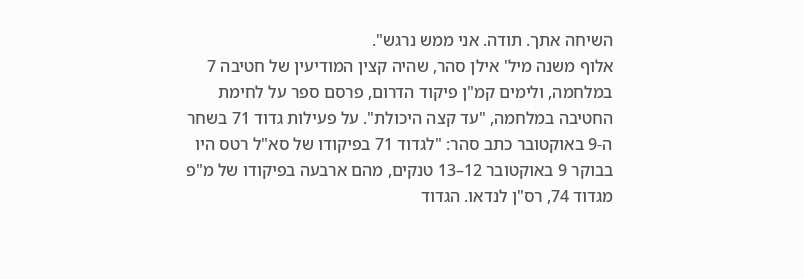השיחה אתך. תודה. אני ממש נרגש".
אלוף משנה מיל' אילן סהר, שהיה קצין המודיעין של חטיבה 7 במלחמה, ולימים קמ"ן פיקוד הדרום, פרסם ספר על לחימת החטיבה במלחמה, "עד קצה היכולת". על פעילות גדוד 71 בשחר ה-9 באוקטובר כתב סהר: "לגדוד 71 בפיקודו של סא"ל רטס היו בבוקר 9 באוקטובר 12–13 טנקים, מהם ארבעה בפיקודו של מ"פ מגדוד 74, רס"ן לנדאו. הגדוד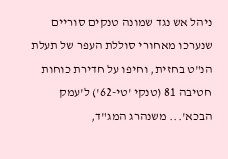ניהל אש נגד שמונה טנקים סוריים שנערכו מאחורי סוללת העפר של תעלת הנ"ט בחזית, וחיפו על חדירת כוחות חטיבה 81 (טנקי 'טי-62') ל'עמק הבכא'... משנהרג המג"ד,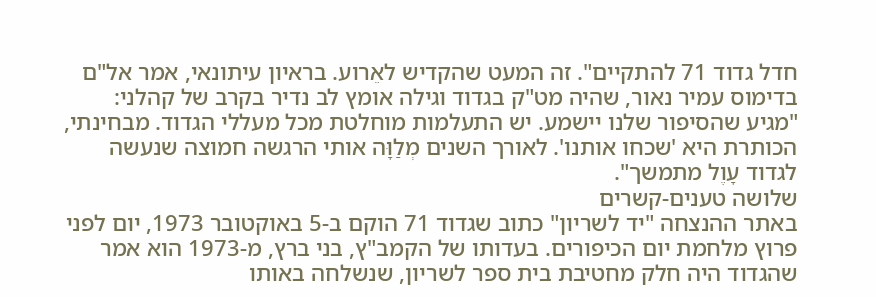חדל גדוד 71 להתקיים". זה המעט שהקדיש לאֵרוע. בראיון עיתונאי, אמר אל"ם בדימוס עמיר נאור, שהיה מט"ק בגדוד וגילה אומץ לב נדיר בקרב של קהלני: "מגיע שהסיפור שלנו יישמע. יש התעלמות מוחלטת מכל מעללי הגדוד. מבחינתי, הכותרת היא 'שכחו אותנו'. לאורך השנים מְלַוָּה אותי הרגשה חמוצה שנעשה לגדוד עָוֶל מתמשך".
שלושה טענים-קשרים
באתר ההנצחה "יד לשריון" כתוב שגדוד 71 הוקם ב-5 באוקטובר 1973, יום לפני פרוץ מלחמת יום הכיפורים. בעדותו של הקמב"ץ, בני ברץ, מ-1973 הוא אמר שהגדוד היה חלק מחטיבת בית ספר לשריון, שנשלחה באותו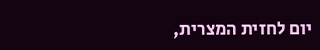יום לחזית המצרית,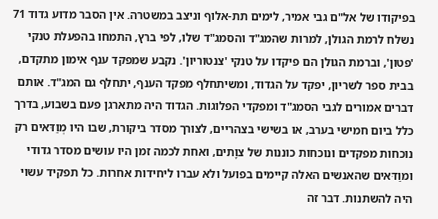בפיקודו של אל"ם גבי אמיר, לימים תת-אלוף וניצב במשטרה. אין הסבר מדוע גדוד 71 נשלח לרמת הגולן, למרות שהמג"ד והסמג"ד שלו, לפי ברץ, התמחו בהפעלת טנקי 'פטון', וברמת הגולן הם פיקדו על טנקי 'צנטוריון'. נקבע שמפקד ענף אימון מתקדם, בבית ספר לשריון, יפקד על הגדוד, ומשיתחלף מפקד הענף, יתחלף גם המג"ד. אותם דברים אמורים לגבי הסמג"ד ומפקדי הפלוגות. הגדוד היה מתארגן פעם בשבוע, בדרך כלל ביום חמישי בערב, או בשישי בצהריים, לצורך מסדר ביקורת, שבו היו מְוַדּאים רק נוכחות מפקדים ונוכחות כוננות של צוָתים, ואחת לכמה זמן היו עושים מסדר גדודי ומוַדּאים שהאנשים האלה קיימים בפועל ולא עברו ליחידות אחרות. כל תפקיד עשוי היה להשתנות. דבר זה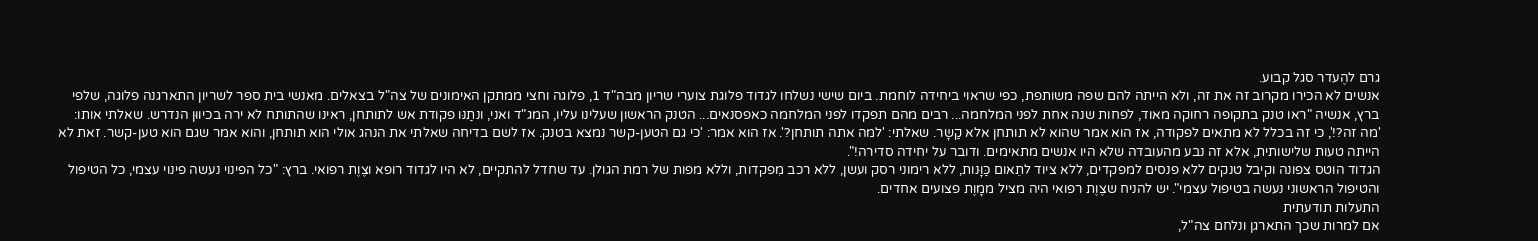גרם להֶעדר סגל קבוע.
אנשים לא הכירו מקרוב זה את זה, ולא הייתה להם שפה משותפת, כפי שראוי ביחידה לוחמת. ביום שישי נשלחו לגדוד פלוגת צוערי שריון מבה"ד 1, פלוגה וחצי ממתקן האימונים של צה"ל בצאלים. מאנשי בית ספר לשריון התארגנה פלוגה, שלפי ברץ, אנשיה "ראו טנק בתקופה רחוקה מאוד, לפחות שנה אחת לפני המלחמה... רבים מהם תפקדו לפני המלחמה כאפסנאים... הטנק הראשון שעלינו עליו, המג"ד ואני, ונתַנּו פקודת אש לתותחן, ראינו שהתותח לא ירה בכיווּן הנדרש. שאלתי אותו: 'מה זה?!', כי זה בכלל לא מתאים לפקודה, אז הוא אמר שהוא לא תותחן אלא קַשָר. שאלתי: 'למה אתה תותחן?'. אז הוא אמר: 'כי גם הטען-קשר נמצא בטנק. אז לשם בדיחה שאלתי את הנהג אולי הוא תותחן, והוא אמר שגם הוא טען-קשר. זאת לא הייתה טעות שלישותית, אלא זה נבע מהעובדה שלא היו אנשים מתאימים. ודובר על יחידה סדירה!".
הגדוד הוטס צפונה וקיבל טנקים ללא פנסים למפקדים, ללא ציוד לתֵאום כַּוָּנות, ללא רימוני רסק ועשן, ללא רכב מִפקדות, וללא מפות של רמת הגולן. עד שחדל להתקיים, לא היו לגדוד רופא וצֶוֶת רפואי. ברץ: "כל הפינוי נעשה פינוי עצמי, כל הטיפול והטיפול הראשוני נעשה בטיפול עצמי". יש להניח שצֶוֶת רפואי היה מציל ממָוֶת פצועים אחדים.
התעלות תודעתית
אם למרות שכך התארגן ונלחם צה"ל,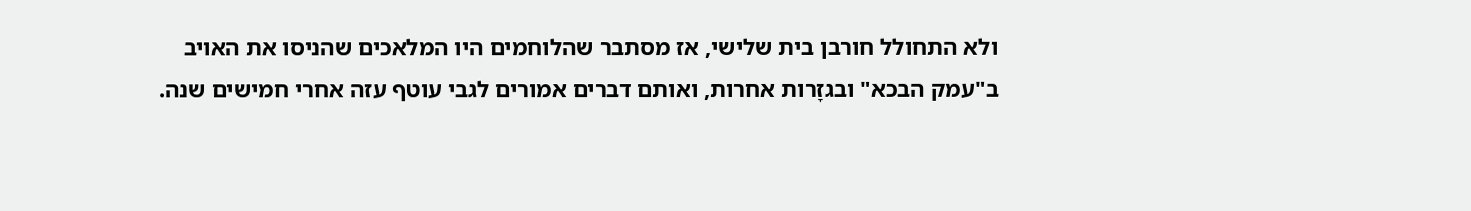ולא התחולל חורבן בית שלישי, אז מסתבר שהלוחמים היו המלאכים שהניסו את האויב ב"עמק הבכא" ובגזָרות אחרות, ואותם דברים אמורים לגבי עוטף עזה אחרי חמישים שנה.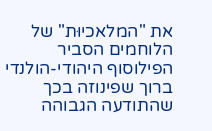את "המלאכיוּת" של הלוחמים הסביר הפילוסוף היהודי-הולנדי ברוך שפינוזה בכך שהתודעה הגבוהה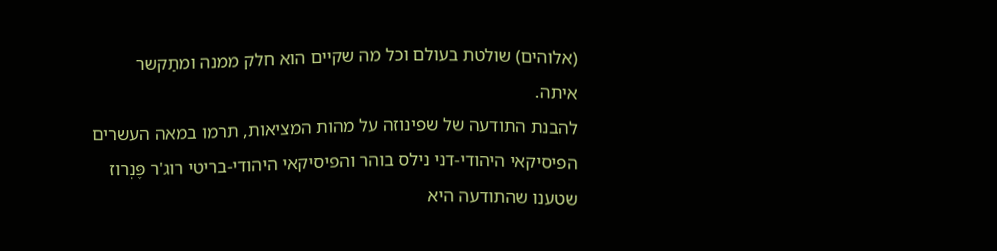(אלוהים) שולטת בעולם וכל מה שקיים הוא חלק ממנה ומתַקשר איתה.
להבנת התודעה של שפינוזה על מהות המציאות, תרמו במאה העשרים הפיסיקאי היהודי-דני נילס בוהר והפיסיקאי היהודי-בריטי רוג'ר פֶּנְרוז שטענו שהתודעה היא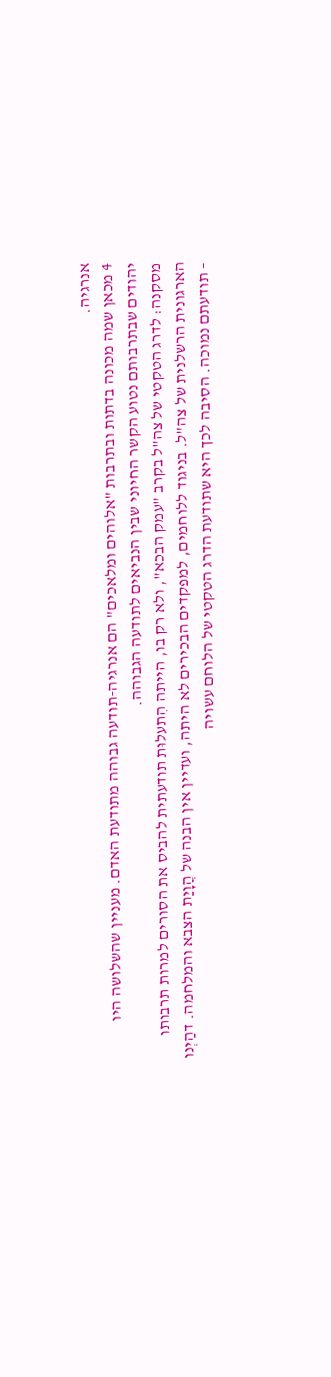אנרגיה.
4 מכאן שמה מכונה בדתות ובתרבות "אלוהים ומלאכים" הם אנרגיה-תודעה גבוהה מתודעת האדם. מעניין שהשלושה היו יהודים שבתרבותם נטוע הקשר החיוני שבין הנביאים לתודעה הגבוהה.
מסקנה: לדרג הטקטי של צה"ל בקרב "עמק הבכא", ולא רק בו, הייתה הִתעלוּת תודעתית להביס את הסורים למרות תרבותו הארגונית הרשלנית של צה"ל. בניגוד ללוחמים, למפקדים הבכירים לא היתה, ועדיין אין הבנה של הֲוָיַת הצבא והמלחמה. דהַיְנו – תודעתם נמוכה. הסיבה לכך היא שתודעת הדרג הטקטי של הלוחם עשויה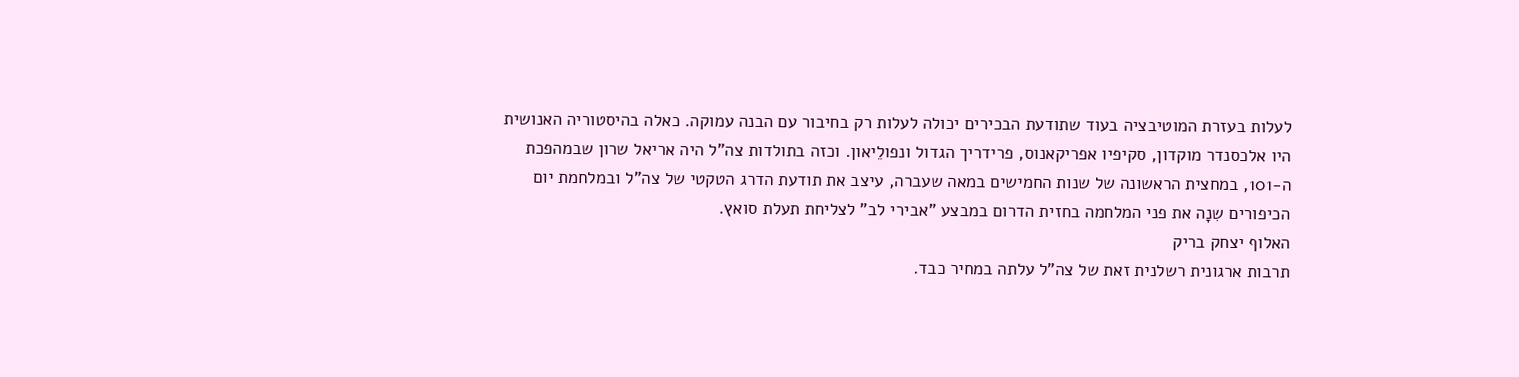לעלות בעזרת המוטיבציה בעוד שתודעת הבכירים יכולה לעלות רק בחיבור עם הבנה עמוקה. כאלה בהיסטוריה האנושית היו אלכסנדר מוקדון, סקיפיו אפריקאנוס, פרידריך הגדול ונפולֵיאון. וכזה בתולדות צה"ל היה אריאל שרון שבמהפכת ה-101, במחצית הראשונה של שנות החמישים במאה שעברה, עיצב את תודעת הדרג הטקטי של צה"ל ובמלחמת יום הכיפורים שִנָה את פני המלחמה בחזית הדרום במבצע "אבירי לב" לצליחת תעלת סואץ.
האלוף יצחק בריק
תרבות ארגונית רשלנית זאת של צה"ל עלתה במחיר כבד.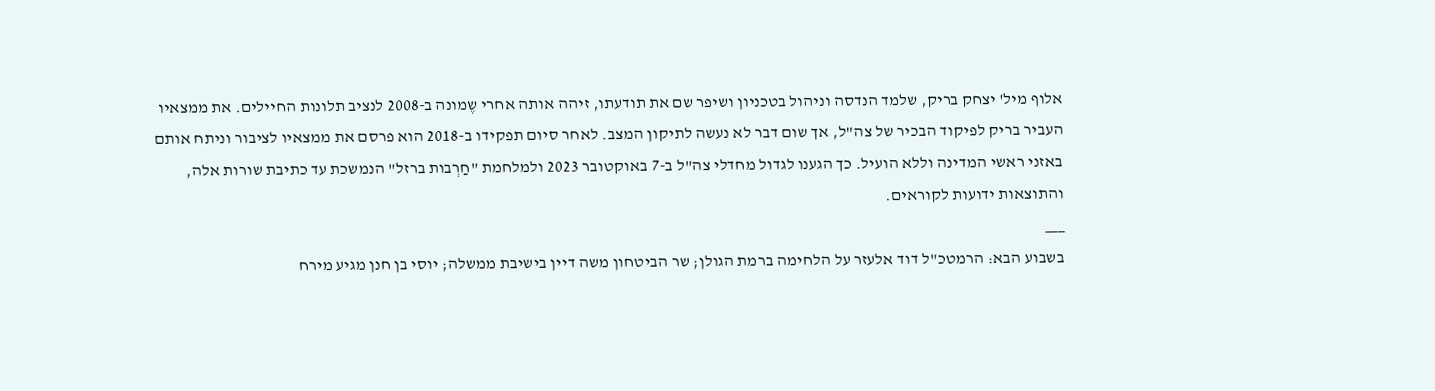אלוף מיל' יצחק בריק, שלמד הנדסה וניהול בטכניון ושיפר שם את תודעתו, זיהה אותה אחרי שֶמונה ב-2008 לנציב תלונות החיילים. את ממצאיו העביר בריק לפיקוד הבכיר של צה"ל, אך שום דבר לא נעשה לתיקון המצב. לאחר סיום תפקידו ב-2018 הוא פרסם את ממצאיו לציבור וניתח אותם באזני ראשי המדינה וללא הועיל. כך הגענו לגדול מחדלי צה"ל ב-7 באוקטובר 2023 ולמלחמת "חַרְבות ברזל" הנמשכת עד כתיבת שורות אלה, והתוצאות ידועות לקוראים.
___
בשבוע הבא: הרמטכ"ל דוד אלעזר על הלחימה ברמת הגולן; שר הביטחון משה דיין בישיבת ממשלה; יוסי בן חנן מגיע מירח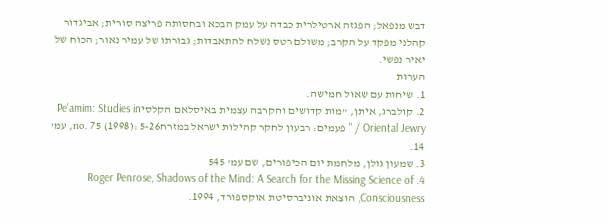דבש מנפאל; הפגזה ארטילרית כבדה על עמק הבכא ובחסותה פריצה סורית; אביגדור קהלני מפקד על הקרב; משולם רטס נשלח להתאבדות; גבורתו של עמיר נאור; הכוח של יאיר נפשי.
הערות
1. שיחות עם שאול חמישה.
2. קולברג, איתן, "מות קדושים והקרבה עצמית באיסלאם הקלסיPe'amim: Studies in Oriental Jewry / " פעמים: רבעון לחקר קהילות ישראל במזרחno. 75 (1998): 5-26, עמ' 14.
3. שמעון גולן, מלחמת יום הכיפורים, שם עמ' 545
4. Roger Penrose, Shadows of the Mind: A Search for the Missing Science of Consciousness, הוצאת אוניברסיטת אוקספורד, 1994.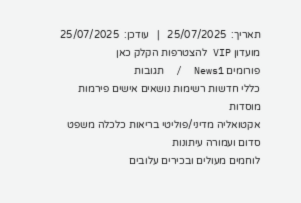תאריך:  25/07/2025   |   עודכן:  25/07/2025
מועדון VIP להצטרפות הקלק כאן
פורומים News1  /  תגובות
כללי חדשות רשימות נושאים אישים פירמות מוסדות
אקטואליה מדיני/פוליטי בריאות כלכלה משפט
סדום ועמורה עיתונות
לוחמים מעולים ובכירים עלובים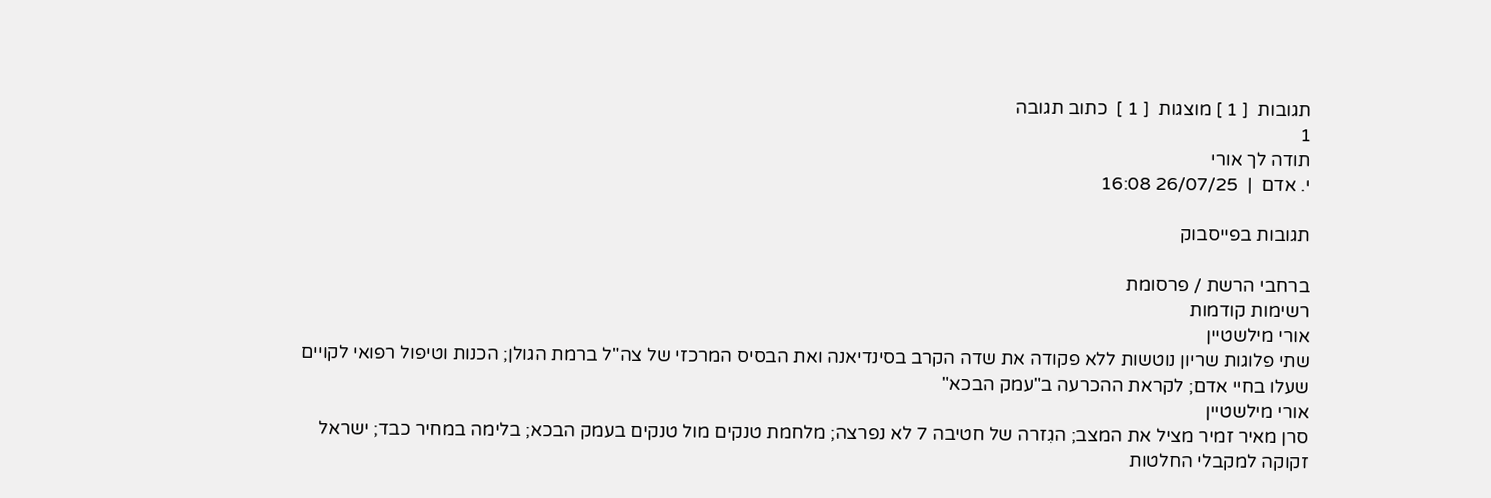תגובות  [ 1 ] מוצגות  [ 1 ]  כתוב תגובה
1
תודה לך אורי
י. אדם  |  26/07/25 16:08

תגובות בפייסבוק

ברחבי הרשת / פרסומת
רשימות קודמות
אורי מילשטיין
שתי פלוגות שריון נוטשות ללא פקודה את שדה הקרב בסינדיאנה ואת הבסיס המרכזי של צה"ל ברמת הגולן; הכנות וטיפול רפואי לקויים שעלו בחיי אדם; לקראת ההכרעה ב"עמק הבכא"
אורי מילשטיין
סרן מאיר זמיר מציל את המצב; הגִזרה של חטיבה 7 לא נפרצה; מלחמת טנקים מול טנקים בעמק הבכא; בלימה במחיר כבד; ישראל זקוקה למקבלי החלטות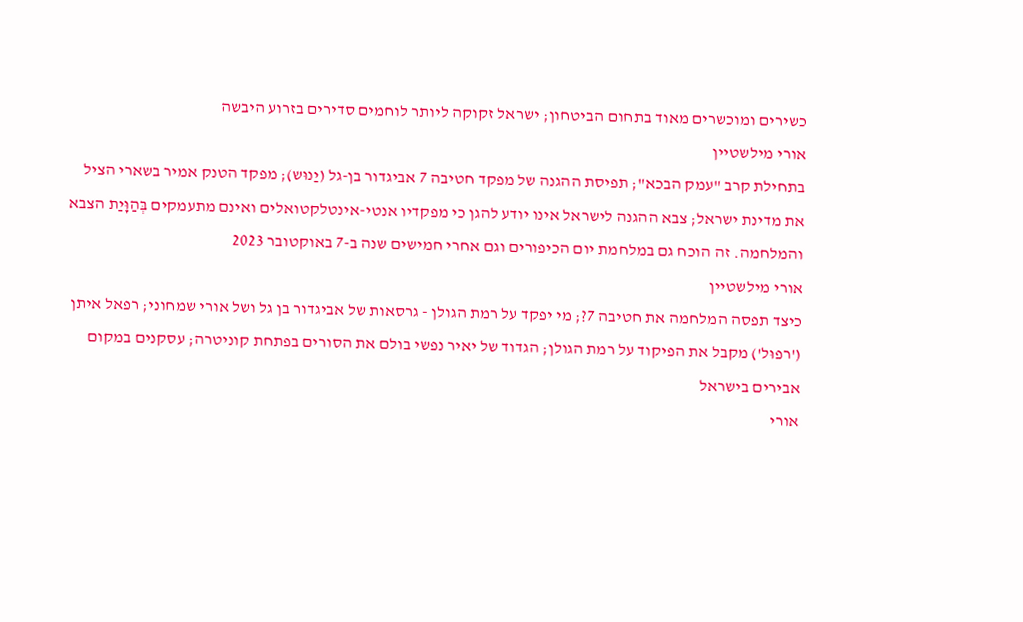כשירים ומוכשרים מאוד בתחום הביטחון; ישראל זקוקה ליותר לוחמים סדירים בזרוע היבשה
אורי מילשטיין
בתחילת קרב "עמק הבכא"; תפיסת ההגנה של מפקד חטיבה 7 אביגדור בן-גל (יַנוּש); מפקד הטנק אמיר בשארי הציל את מדינת ישראל; צבא ההגנה לישראל אינו יודע להגן כי מפקדיו אנטי-אינטלקטואלים ואינם מתעמקים בְּהַוָּיַת הצבא והמלחמה. זה הוכח גם במלחמת יום הכיפורים וגם אחרי חמישים שנה ב-7 באוקטובר 2023
אורי מילשטיין
כיצד תפסה המלחמה את חטיבה 7?; מי יפקד על רמת הגולן - גרסאות של אביגדור בן גל ושל אורי שמחוני; רפאל איתן ('רפוּל') מקבל את הפיקוד על רמת הגולן; הגדוד של יאיר נפשי בולם את הסורים בפתחת קוניטרה; עסקנים במקום אבירים בישראל
אורי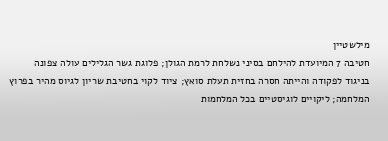מילשטיין
חטיבה 7 המיועדת להילחם בסיני נשלחת לרמת הגולן; פלוגת גשר הגלילים עולה צפונה בניגוד לפקודה והייתה חסרה בחזית תעלת סואץ; ציוד לקוי בחטיבת שריון לגיוס מהיר בפרוץ המלחמה; ליקויים לוגיסטיים בכל המלחמות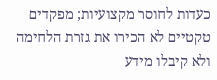כעדות לחוסר מקצועיות; מפקדים טקטיים לא הכירו את גזרת הלחימה ולא קיבלו מידע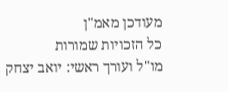מעודכן מאמ"ן
כל הזכויות שמורות
מו"ל ועורך ראשי: יואב יצחק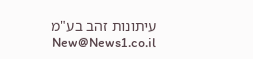עיתונות זהב בע"מ New@News1.co.il